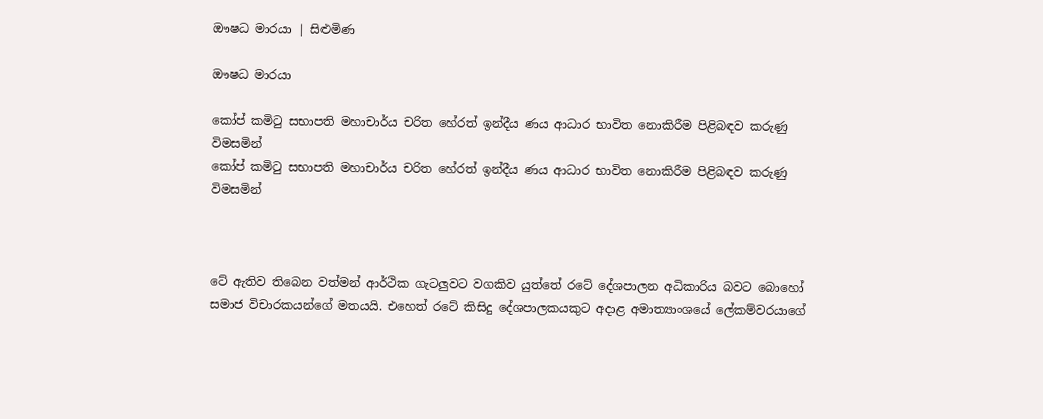ඖෂධ මාරයා | සිළුමිණ

ඖෂධ මාරයා

කෝප් කමිටු සභාපති මහාචාර්ය චරිත හේරත් ඉන්දීය ණය ආධාර භාවිත නොකිරීම පිළිබඳව කරුණු විමසමින්
කෝප් කමිටු සභාපති මහාචාර්ය චරිත හේරත් ඉන්දීය ණය ආධාර භාවිත නොකිරීම පිළිබඳව කරුණු විමසමින්



ටේ ඇතිව තිබෙන වත්මන් ආර්ථික ගැටලුවට වගකිව යුත්තේ රටේ දේශපාලන අධිකාරිය බවට බොහෝ සමාජ විචාරකයන්ගේ මතයයි. එහෙත් රටේ කිසිදු දේශපාලකයකුට අදාළ අමාත්‍යාංශයේ ලේකම්වරයාගේ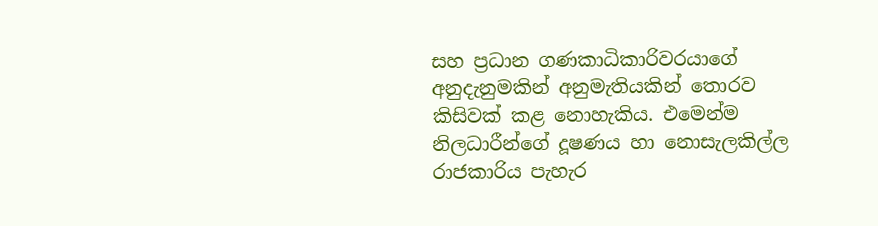සහ ප්‍රධාන ගණකාධිකාරිවරයාගේ අනුදැනුමකින් අනුමැතියකින් තොරව කිසිවක් කළ නොහැකිය. එමෙන්ම නිලධාරීන්ගේ දූෂණය හා නොසැලකිල්ල රාජකාරිය පැහැර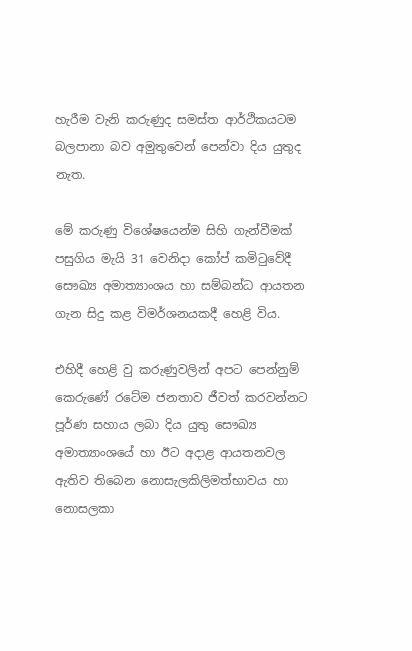හැරීම වැනි කරුණුද සමස්ත ආර්ථිකයටම බලපානා බව අමුතුවෙන් පෙන්වා දිය යුතුද නැත.

මේ කරුණු විශේෂයෙන්ම සිහි ගැන්වීමක් පසුගිය මැයි 31 වෙනිදා කෝප් කමිටුවේදී සෞඛ්‍ය අමාත්‍යාංශය හා සම්බන්ධ ආයතන ගැන සිදු කළ විමර්ශනයකදී හෙළි විය.

එහිදී හෙළි වු කරුණුවලින් අපට පෙන්නුම් කෙරුණේ රටේම ජනතාව ජීවත් කරවන්නට පූර්ණ සහාය ලබා දිය යුතු සෞඛ්‍ය අමාත්‍යාංශයේ හා ඊට අදාළ ආයතනවල ඇතිව තිබෙන නොසැලකිලිමත්භාවය හා නොසලකා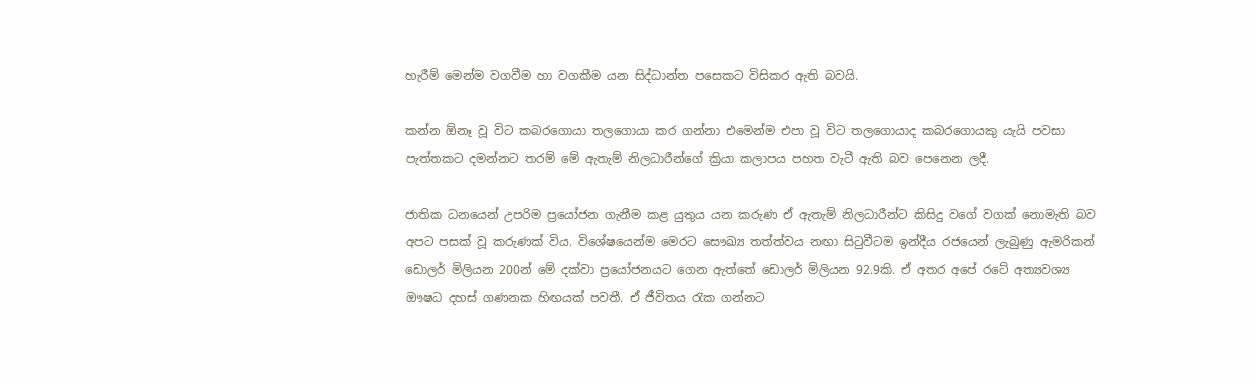හැරීම් මෙන්ම වගවීම හා වගකීම යන සිද්ධාන්ත පසෙකට විසිකර ඇති බවයි.

කන්න ඕනෑ වූ විට කබරගොයා තලගොයා කර ගන්නා එමෙන්ම එපා වූ විට තලගොයාද කබරගොයකු යැයි පවසා පැත්තකට දමන්නට තරම් මේ ඇතැම් නිලධාරීන්ගේ ක්‍රියා කලාපය පහත වැටී ඇති බව පෙනෙන ලදී.

ජාතික ධනයෙන් උපරිම ප්‍රයෝජන ගැනීම කළ යුතුය යන කරුණ ඒ ඇතැම් නිලධාරීන්ට කිසිදු වගේ වගක් නොමැති බව අපට පසක් වූ කරුණක් විය. විශේෂයෙන්ම මෙරට සෞඛ්‍ය තත්ත්වය නඟා සිටුවීටම ඉන්දීය රජයෙන් ලැබුණු ඇමරිකන් ඩොලර් මිලියන 200න් මේ දක්වා ප්‍රයෝජනයට ගෙන ඇත්තේ ඩොලර් මිලියන 92.9කි. ඒ අතර අපේ රටේ අත්‍යවශ්‍ය ඖෂධ දහස් ගණනක හිඟයක් පවතී. ඒ ජීවිතය රැක ගන්නට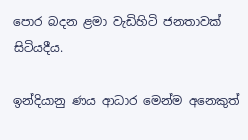පොර බදන ළමා වැඩිහිටි ජනතාවක් සිටියදීය.

ඉන්දියානු ණය ආධාර මෙන්ම අනෙකුත්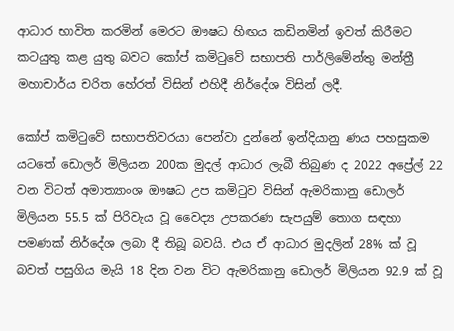ආධාර භාවිත කරමින් මෙරට ඖෂධ හිඟය කඩිනමින් ඉවත් කිරීමට කටයුතු කළ යුතු බවට කෝප් කමිටුවේ සභාපති පාර්ලිමේන්තු මන්ත්‍රී මහාචාර්ය චරිත හේරත් විසින් එහිදී නිර්දේශ විසින් ලදී.

කෝප් කමිටුවේ සභාපතිවරයා පෙන්වා දුන්නේ ඉන්දියානු ණය පහසුකම යටතේ ඩොලර් මිලියන 200ක මුදල් ආධාර ලැබී තිබුණ ද 2022 අප්‍රේල් 22 වන විටත් අමාත්‍යාංශ ඖෂධ උප කමිටුව විසින් ඇමරිකානු ඩොලර් මිලියන 55.5 ක් පිරිවැය වූ වෛද්‍ය උපකරණ සැපයුම් තොග සඳහා පමණක් නිර්දේශ ලබා දී තිබූ බවයි. එය ඒ ආධාර මුදලින් 28% ක් වූ බවත් පසුගිය මැයි 18 දින වන විට ඇමරිකානු ඩොලර් මිලියන 92.9 ක් වූ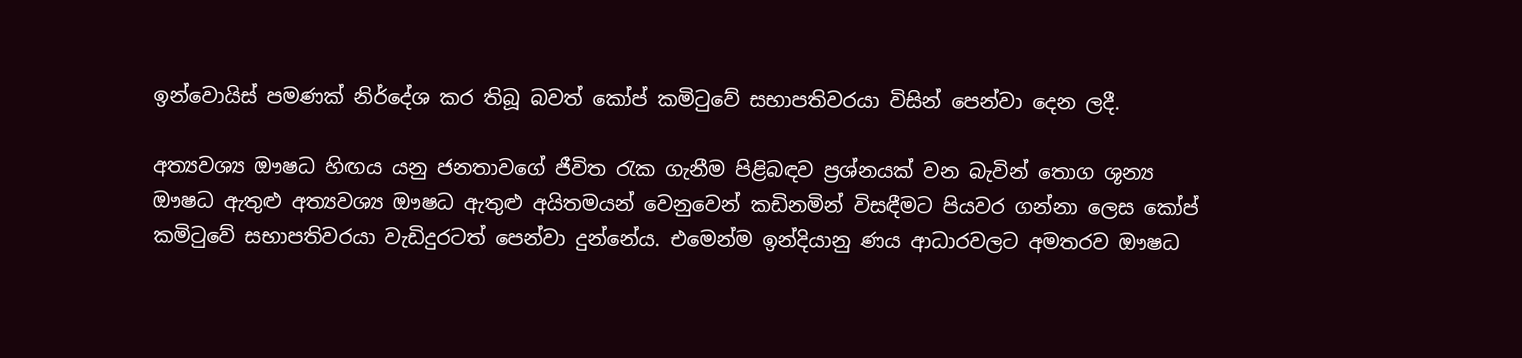ඉන්වොයිස් පමණක් නිර්දේශ කර තිබූ බවත් කෝප් කමිටුවේ සභාපතිවරයා විසින් පෙන්වා දෙන ලදී.

අත්‍යවශ්‍ය ඖෂධ හිඟය යනු ජනතාවගේ ජීවිත රැක ගැනීම පිළිබඳව ප්‍රශ්නයක් වන බැවින් තොග ශූන්‍ය ඖෂධ ඇතුළු අත්‍යවශ්‍ය ඖෂධ ඇතුළු අයිතමයන් වෙනුවෙන් කඩිනමින් විසඳීමට පියවර ගන්නා ලෙස කෝප් කමිටුවේ සභාපතිවරයා වැඩිදුරටත් පෙන්වා දුන්නේය. එමෙන්ම ඉන්දියානු ණය ආධාරවලට අමතරව ඖෂධ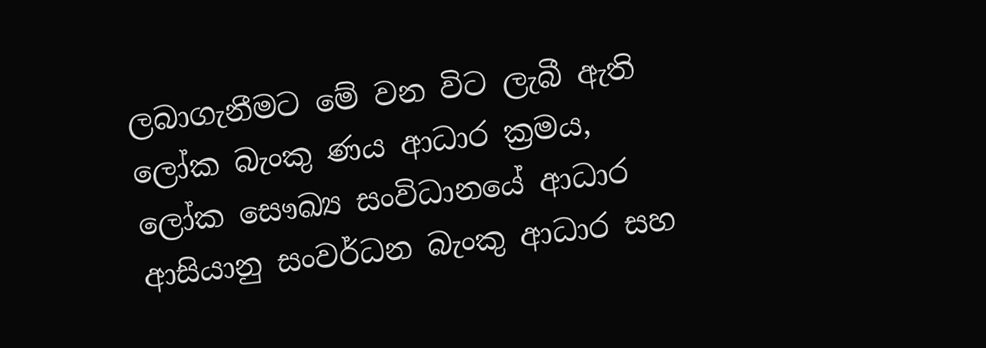ලබාගැනීමට මේ වන විට ලැබී ඇති ලෝක බැංකු ණය ආධාර ක්‍රමය, ලෝක සෞඛ්‍ය සංවිධානයේ ආධාර ආසියානු සංවර්ධන බැංකු ආධාර සහ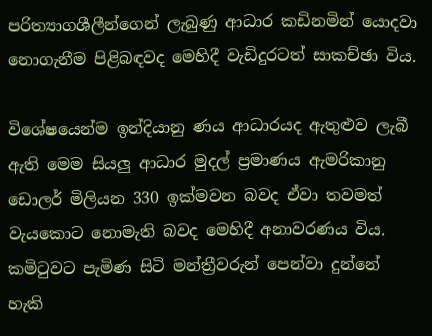පරිත්‍යාගශීලීන්ගෙන් ලැබුණු ආධාර කඩිනමින් යොදවා නොගැනීම පිළිබඳවද මෙහිදී වැඩිදුරටත් සාකච්ඡා විය.

විශේෂයෙන්ම ඉන්දියානු ණය ආධාරයද ඇතුළුව ලැබී ඇති මෙම සියලු ආධාර මුදල් ප්‍රමාණය ඇමරිකානු ඩොලර් මිලියන 330 ඉක්මවන බවද ඒවා තවමත් වැයකොට නොමැති බවද මෙහිදී අනාවරණය විය. කමිටුවට පැමිණ සිටි මන්ත්‍රීවරුන් පෙන්වා දුන්නේ හැකි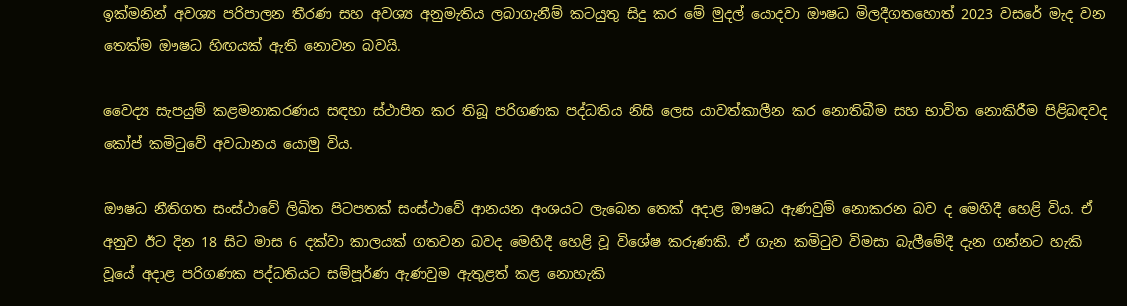ඉක්මනින් අවශ්‍ය පරිපාලන තීරණ සහ අවශ්‍ය අනුමැතිය ලබාගැනීම් කටයුතු සිදු කර මේ මුදල් යොදවා ඖෂධ මිලදීගතහොත් 2023 වසරේ මැද වන තෙක්ම ඖෂධ හිඟයක් ඇති නොවන බවයි.

වෛද්‍ය සැපයුම් කළමනාකරණය සඳහා ස්ථාපිත කර තිබූ පරිගණක පද්ධතිය නිසි ලෙස යාවත්කාලීන කර නොතිබීම සහ භාවිත නොකිරීම පිළිබඳවද කෝප් කමිටුවේ අවධානය යොමු විය.

ඖෂධ නීතිගත සංස්ථාවේ ලිඛිත පිටපතක් සංස්ථාවේ ආනයන අංශයට ලැබෙන තෙක් අදාළ ඖෂධ ඇණවුම් නොකරන බව ද මෙහිදී හෙළි විය. ඒ අනුව ඊට දින 18 සිට මාස 6 දක්වා කාලයක් ගතවන බවද මෙහිදී හෙළි වූ විශේෂ කරුණකි. ඒ ගැන කමිටුව විමසා බැලීමේදී දැන ගන්නට හැකි වූයේ අදාළ පරිගණක පද්ධතියට සම්පූර්ණ ඇණවුම ඇතුළත් කළ නොහැකි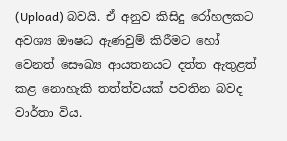(Upload) බවයි. ඒ අනුව කිසිදු රෝහලකට අවශ්‍ය ඖෂධ ඇණවුම් කිරීමට හෝ වෙනත් සෞඛ්‍ය ආයතනයට දත්ත ඇතුළත් කළ නොහැකි තත්ත්වයක් පවතින බවද වාර්තා විය.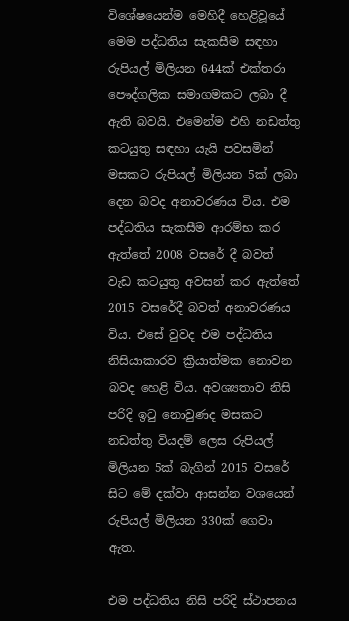විශේෂයෙන්ම මෙහිදී හෙළිවූයේ මෙම පද්ධතිය සැකසීම සඳහා රුපියල් මිලියන 644ක් එක්තරා පෞද්ගලික සමාගමකට ලබා දී ඇති බවයි. එමෙන්ම එහි නඩත්තු කටයුතු සඳහා යැයි පවසමින් මසකට රුපියල් මිලියන 5ක් ලබා දෙන බවද අනාවරණය විය. එම පද්ධතිය සැකසීම ආරම්භ කර ඇත්තේ 2008 වසරේ දී බවත් වැඩ කටයුතු අවසන් කර ඇත්තේ 2015 වසරේදී බවත් අනාවරණය විය. එසේ වුවද එම පද්ධතිය නිසියාකාරව ක්‍රියාත්මක නොවන බවද හෙළි විය. අවශ්‍යතාව නිසි පරිදි ඉටු නොවුණද මසකට නඩත්තු වියදම් ලෙස රුපියල් මිලියන 5ක් බැගින් 2015 වසරේ සිට මේ දක්වා ආසන්න වශයෙන් රුපියල් මිලියන 330ක් ගෙවා ඇත.

එම පද්ධතිය නිසි පරිදි ස්ථාපනය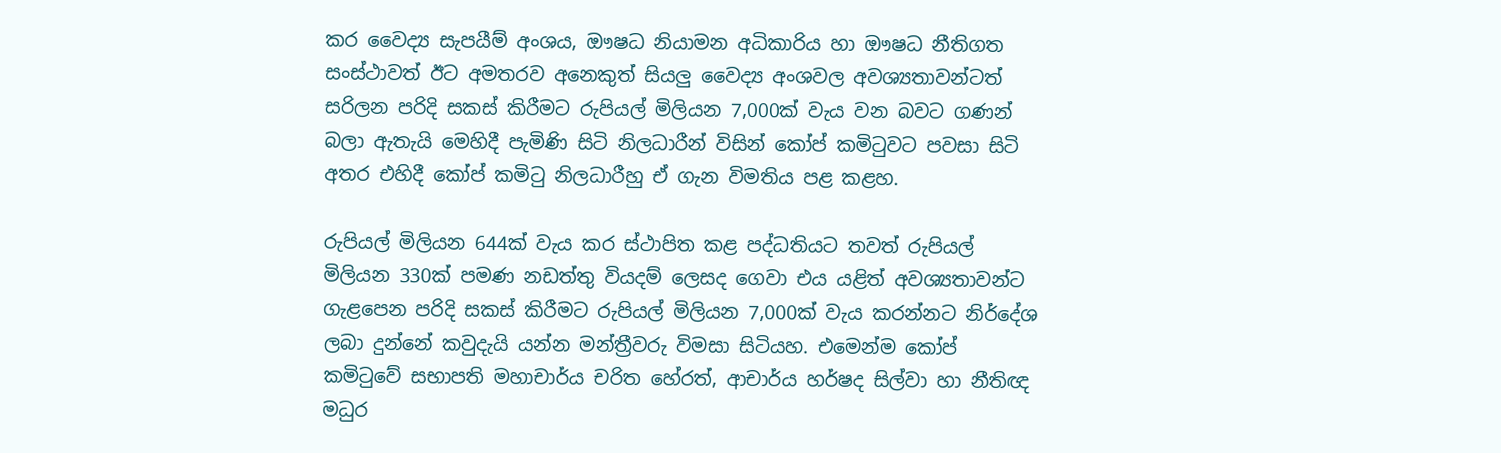කර වෛද්‍ය සැපයීම් අංශය, ඖෂධ නියාමන අධිකාරිය හා ඖෂධ නීතිගත සංස්ථාවත් ඊට අමතරව අනෙකුත් සියලු වෛද්‍ය අංශවල අවශ්‍යතාවන්ටත් සරිලන පරිදි සකස් කිරීමට රුපියල් මිලියන 7,000ක් වැය වන බවට ගණන් බලා ඇතැයි මෙහිදී පැමිණි සිටි නිලධාරීන් විසින් කෝප් කමිටුවට පවසා සිටි අතර එහිදී කෝප් කමිටු නිලධාරීහු ඒ ගැන විමතිය පළ කළහ.

රුපියල් මිලියන 644ක් වැය කර ස්ථාපිත කළ පද්ධතියට තවත් රුපියල් මිලියන 330ක් පමණ නඩත්තු වියදම් ලෙසද ගෙවා එය යළිත් අවශ්‍යතාවන්ට ගැළපෙන පරිදි සකස් කිරීමට රුපියල් මිලියන 7,000ක් වැය කරන්නට නිර්දේශ ලබා දුන්නේ කවුදැයි යන්න මන්ත්‍රීවරු විමසා සිටියහ. එමෙන්ම කෝප් කමිටුවේ සභාපති මහාචාර්ය චරිත හේරත්, ආචාර්ය හර්ෂද සිල්වා හා නීතිඥ මධුර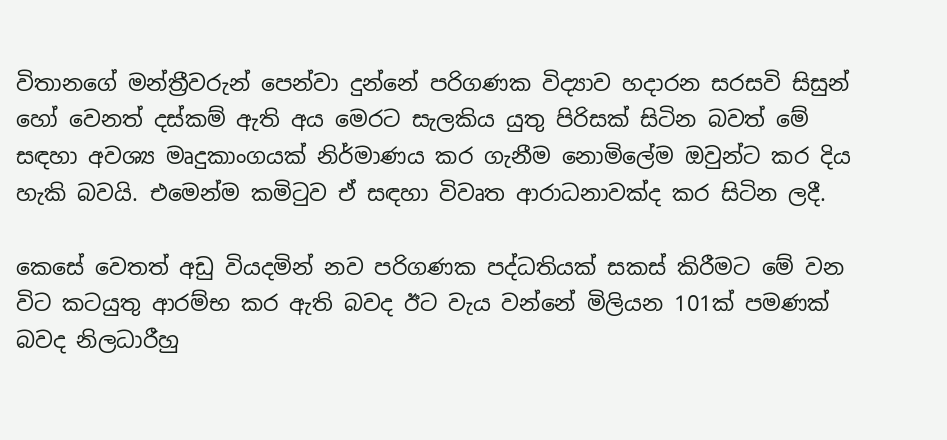විතානගේ මන්ත්‍රීවරුන් පෙන්වා දුන්නේ පරිගණක විද්‍යාව හදාරන සරසවි සිසුන් හෝ වෙනත් දස්කම් ඇති අය මෙරට සැලකිය යුතු පිරිසක් සිටින බවත් මේ සඳහා අවශ්‍ය මෘදුකාංගයක් නිර්මාණය කර ගැනීම නොමිලේම ඔවුන්ට කර දිය හැකි බවයි. එමෙන්ම කමිටුව ඒ සඳහා විවෘත ආරාධනාවක්ද කර සිටින ලදී.

කෙසේ වෙතත් අඩු වියදමින් නව පරිගණක පද්ධතියක් සකස් කිරීමට මේ වන විට කටයුතු ආරම්භ කර ඇති බවද ඊට වැය වන්නේ මිලියන 101ක් පමණක් බවද නිලධාරීහු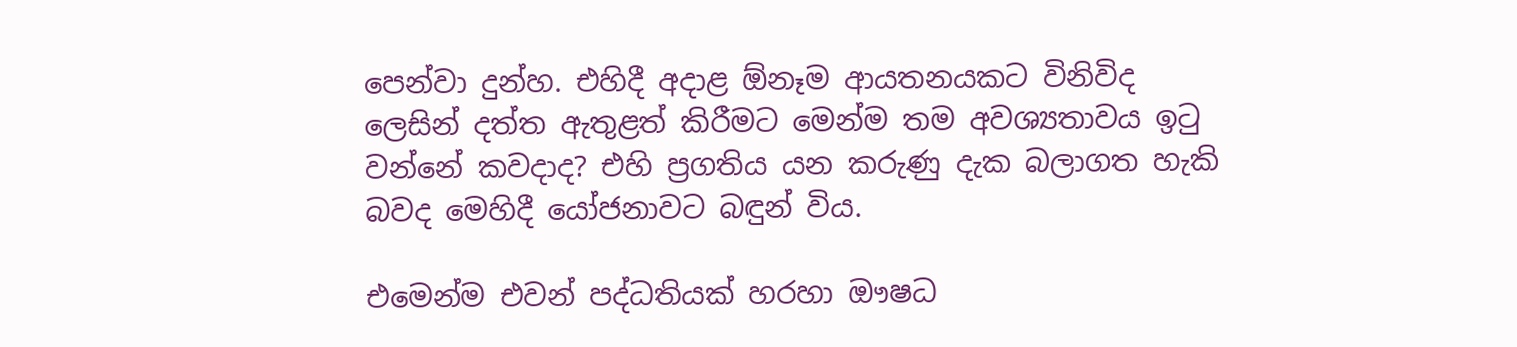පෙන්වා දුන්හ. එහිදී අදාළ ඕනෑම ආයතනයකට විනිවිද ලෙසින් දත්ත ඇතුළත් කිරීමට මෙන්ම තම අවශ්‍යතාවය ඉටු වන්නේ කවදාද? එහි ප්‍රගතිය යන කරුණු දැක බලාගත හැකි බවද මෙහිදී යෝජනාවට බඳුන් විය.

එමෙන්ම එවන් පද්ධතියක් හරහා ඖෂධ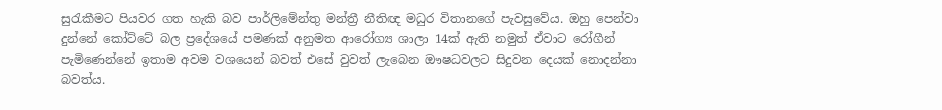සුරැකීමට පියවර ගත හැකි බව පාර්ලිමේන්තු මන්ත්‍රී නීතිඥ මධුර විතානගේ පැවසුවේය. ඔහු පෙන්වා දුන්නේ කෝට්ටේ බල ප්‍රදේශයේ පමණක් අනුමත ආරෝග්‍ය ශාලා 14ක් ඇති නමුත් ඒවාට රෝගීන් පැමිණෙන්නේ ඉතාම අවම වශයෙන් බවත් එසේ වුවත් ලැබෙන ඖෂධවලට සිදුවන දෙයක් නොදන්නා බවත්ය.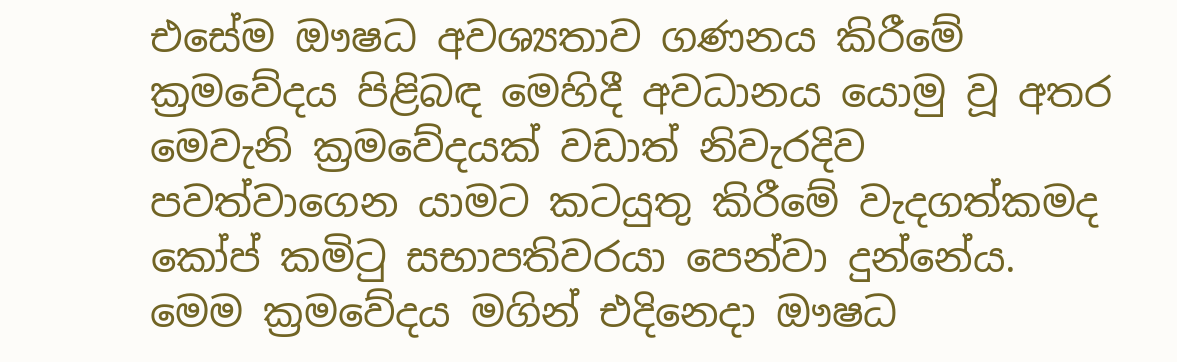එසේම ඖෂධ අවශ්‍යතාව ගණනය කිරීමේ ක්‍රමවේදය පිළිබඳ මෙහිදී අවධානය යොමු වූ අතර මෙවැනි ක්‍රමවේදයක් වඩාත් නිවැරදිව පවත්වාගෙන යාමට කටයුතු කිරීමේ වැදගත්කමද කෝප් කමිටු සභාපතිවරයා පෙන්වා දුන්නේය. මෙම ක්‍රමවේදය මගින් එදිනෙදා ඖෂධ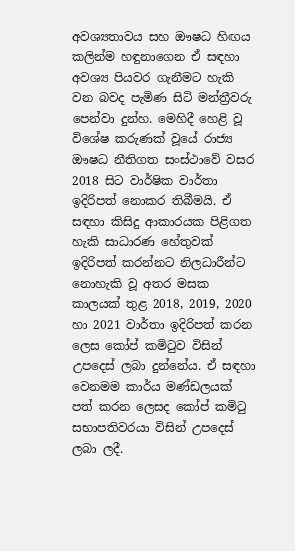අවශ්‍යතාවය සහ ඖෂධ හිඟය කලින්ම හඳුනාගෙන ඒ සඳහා අවශ්‍ය පියවර ගැනීමට හැකි වන බවද පැමිණ සිටි මන්ත්‍රීවරු පෙන්වා දුන්හ. මෙහිදී හෙළි වූ විශේෂ කරුණක් වූයේ රාජ්‍ය ඖෂධ නීතිගත සංස්ථාවේ වසර 2018 සිට වාර්ෂික වාර්තා ඉදිරිපත් නොකර තිබීමයි. ඒ සඳහා කිසිදු ආකාරයක පිළිගත හැකි සාධාරණ හේතුවක් ඉදිරිපත් කරන්නට නිලධාරීන්ට නොහැකි වූ අතර මසක කාලයක් තුළ 2018, 2019, 2020 හා 2021 වාර්තා ඉදිරිපත් කරන ලෙස කෝප් කමිටුව විසින් උපදෙස් ලබා දුන්නේය. ඒ සඳහා වෙනමම කාර්ය මණ්ඩලයක් පත් කරන ලෙසද කෝප් කමිටු සභාපතිවරයා විසින් උපදෙස් ලබා ලදී.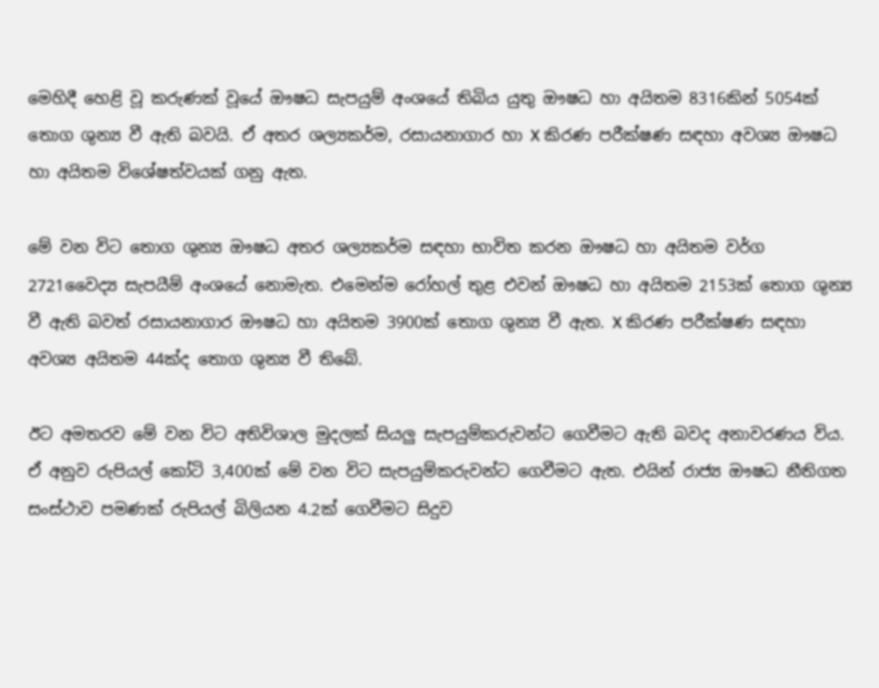මෙහිදී හෙළි වූ කරුණක් වූයේ ඖෂධ සැපයුම් අංශයේ තිබිය යුතු ඖෂධ හා අයිතම 8316කින් 5054ක් තොග ශුන්‍ය වී ඇති බවයි. ඒ අතර ශල්‍යකර්ම, රසායනාගාර හා X කිරණ පරීක්ෂණ සඳහා අවශ්‍ය ඖෂධ හා අයිතම විශේෂත්වයක් ගනු ඇත.

මේ වන විට තොග ශුන්‍ය ඖෂධ අතර ශල්‍යකර්ම සඳහා භාවිත කරන ඖෂධ හා අයිතම වර්ග 2721වෛද්‍ය සැපයීම් අංශයේ නොමැත. එමෙන්ම රෝහල් තුළ එවන් ඖෂධ හා අයිතම 2153ක් තොග ශුන්‍ය වී ඇති බවත් රසායනාගාර ඖෂධ හා අයිතම 3900ක් තොග ශුන්‍ය වී ඇත. X කිරණ පරීක්ෂණ සඳහා අවශ්‍ය අයිතම 44ක්ද තොග ශුන්‍ය වී තිබේ.

ඊට අමතරව මේ වන විට අතිවිශාල මුදලක් සියලු සැපයුම්කරුවන්ට ගෙවීමට ඇති බවද අනාවරණය විය. ඒ අනුව රුපියල් කෝටි 3,400ක් මේ වන විට සැපයුම්කරුවන්ට ගෙවීමට ඇත. එයින් රාජ්‍ය ඖෂධ නීතිගත සංස්ථාව පමණක් රුපියල් බිලියන 4.2ක් ගෙවීමට සිදුව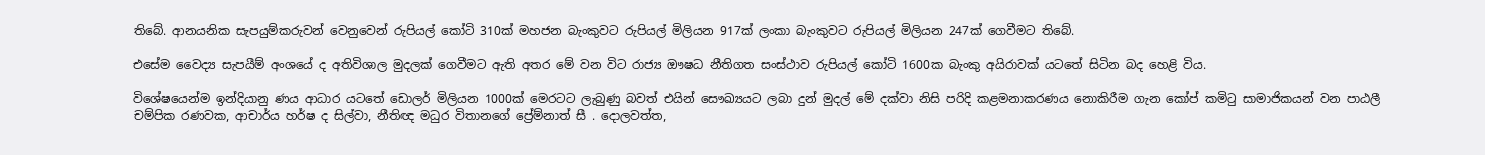තිබේ. ආනයනික සැපයුම්කරුවන් වෙනුවෙන් රුපියල් කෝටි 310ක් මහජන බැංකුවට රුපියල් මිලියන 917ක් ලංකා බැංකුවට රුපියල් මිලියන 247ක් ගෙවීමට තිබේ.

එසේම වෛද්‍ය සැපයීම් අංශයේ ද අතිවිශාල මුදලක් ගෙවීමට ඇති අතර මේ වන විට රාජ්‍ය ඖෂධ නීතිගත සංස්ථාව රුපියල් කෝටි 1600ක බැංකු අයිරාවක් යටතේ සිටින බද හෙළි විය.

විශේෂයෙන්ම ඉන්දියානු ණය ආධාර යටතේ ඩොලර් මිලියන 1000ක් මෙරටට ලැබුණු බවත් එයින් සෞඛ්‍යයට ලබා දුන් මුදල් මේ දක්වා නිසි පරිදි කළමනාකරණය නොකිරීම ගැන කෝප් කමිටු සාමාජිකයන් වන පාඨලී චම්පික රණවක, ආචාර්ය හර්ෂ ද සිල්වා, නීතිඥ මධුර විතානගේ ප්‍රේම්නාත් සී . දොලවත්ත,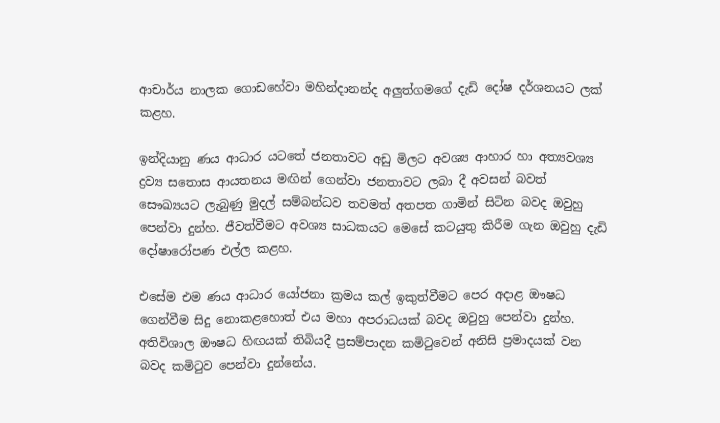ආචාර්ය නාලක ගොඩහේවා මහින්දානන්ද අලුත්ගමගේ දැඩි දෝෂ දර්ශනයට ලක් කළහ.

ඉන්දියානු ණය ආධාර යටතේ ජනතාවට අඩු මිලට අවශ්‍ය ආහාර හා අත්‍යවශ්‍ය ද්‍රව්‍ය සතොස ආයතනය මඟින් ගෙන්වා ජනතාවට ලබා දී අවසන් බවත් සෞඛ්‍යයට ලැබුණු මුදල් සම්බන්ධව තවමත් අතපත ගාමින් සිටින බවද ඔවුහු පෙන්වා දුන්හ. ජීවත්වීමට අවශ්‍ය සාධකයට මෙසේ කටයුතු කිරීම ගැන ඔවුහු දැඩි දෝෂාරෝපණ එල්ල කළහ.

එසේම එම ණය ආධාර යෝජනා ක්‍රමය කල් ඉකුත්වීමට පෙර අදාළ ඖෂධ ගෙන්වීම සිදු නොකළහොත් එය මහා අපරාධයක් බවද ඔවුහු පෙන්වා දුන්හ. අතිවිශාල ඖෂධ හිඟයක් තිබියදී ප්‍රසම්පාදන කමිටුවෙන් අනිසි ප්‍රමාදයක් වන බවද කමිටුව පෙන්වා දුන්නේය.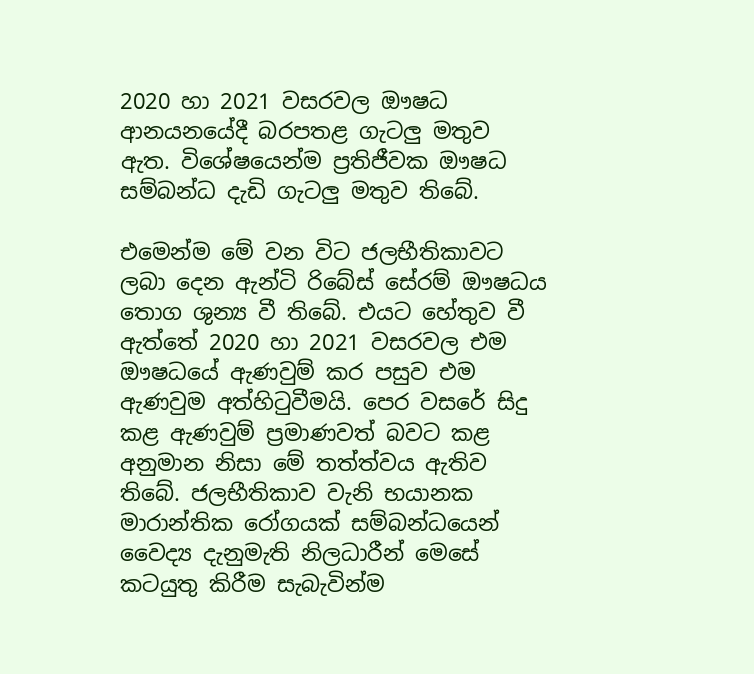2020 හා 2021 වසරවල ඖෂධ ආනයනයේදී බරපතළ ගැටලු මතුව ඇත. විශේෂයෙන්ම ප්‍රතිජීවක ඖෂධ සම්බන්ධ දැඩි ගැටලු මතුව තිබේ.

එමෙන්ම මේ වන විට ජලභීතිකාවට ලබා දෙන ඇන්ටි රිබේස් සේරම් ඖෂධය තොග ශුන්‍ය වී තිබේ. එයට හේතුව වී ඇත්තේ 2020 හා 2021 වසරවල එම ඖෂධයේ ඇණවුම් කර පසුව එම ඇණවුම අත්හිටුවීමයි. පෙර වසරේ සිදු කළ ඇණවුම් ප්‍රමාණවත් බවට කළ අනුමාන නිසා මේ තත්ත්වය ඇතිව තිබේ. ජලභීතිකාව වැනි භයානක මාරාන්තික රෝගයක් සම්බන්ධයෙන් වෛද්‍ය දැනුමැති නිලධාරීන් මෙසේ කටයුතු කිරීම සැබැවින්ම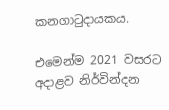කනගාටුදායකය.

එමෙන්ම 2021 වසරට අදාළව නිර්වින්දන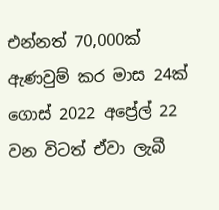එන්නත් 70,000ක් ඇණවුම් කර මාස 24ක් ගොස් 2022 අප්‍රේල් 22 වන විටත් ඒවා ලැබී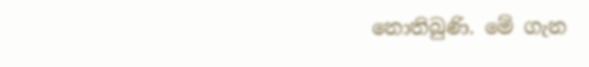නොතිබුණි. මේ ගැන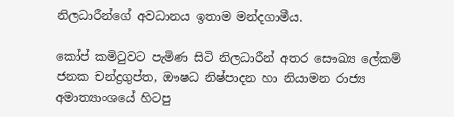නිලධාරීන්ගේ අවධානය ඉතාම මන්දගාමීය.

කෝප් කමිටුවට පැමිණ සිටි නිලධාරීන් අතර සෞඛ්‍ය ලේකම් ජනක චන්ද්‍රගුප්ත, ඖෂධ නිෂ්පාදන හා නියාමන රාජ්‍ය අමාත්‍යාංශයේ හිටපු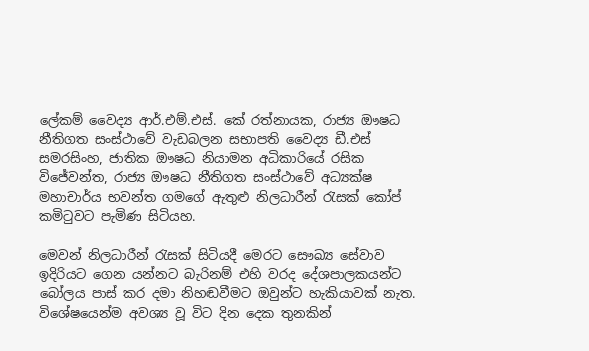ලේකම් වෛද්‍ය ආර්.එම්.එස්. කේ රත්නායක, රාජ්‍ය ඖෂධ නීතිගත සංස්ථාවේ වැඩබලන සභාපති වෛද්‍ය ඩී.එස් සමරසිංහ, ජාතික ඖෂධ නියාමන අධිකාරියේ රසික විජේවන්ත, රාජ්‍ය ඖෂධ නීතිගත සංස්ථාවේ අධ්‍යක්ෂ මහාචාර්ය භවන්ත ගමගේ ඇතුළු නිලධාරීන් රැසක් කෝප් කමිටුවට පැමිණ සිටියහ.

මෙවන් නිලධාරීන් රැසක් සිටියදී මෙරට සෞඛ්‍ය සේවාව ඉදිරියට ගෙන යන්නට බැරිනම් එහි වරද දේශපාලකයන්ට බෝලය පාස් කර දමා නිහඬවීමට ඔවුන්ට හැකියාවක් නැත. විශේෂයෙන්ම අවශ්‍ය වූ විට දින දෙක තුනකින්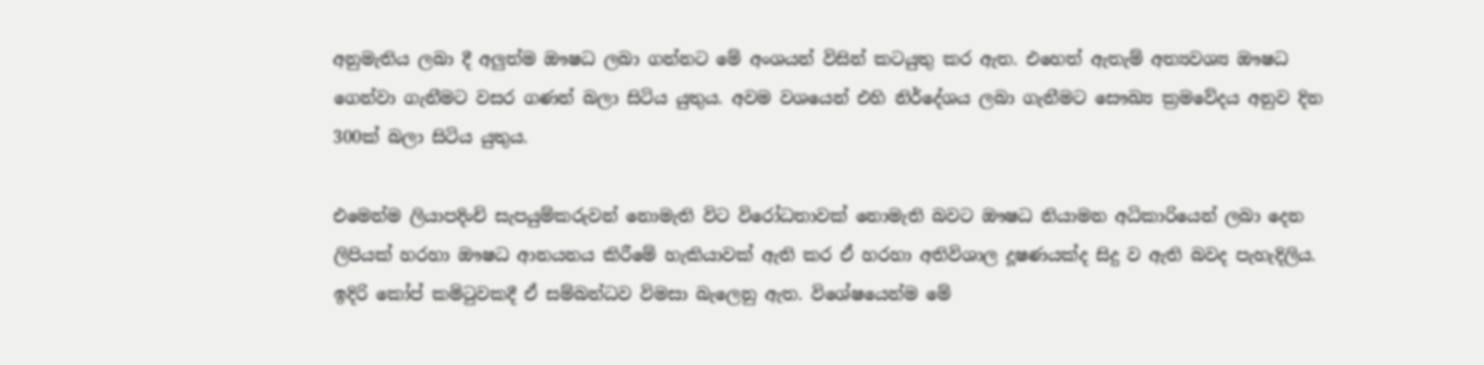අනුමැතිය ලබා දී අලුත්ම ඖෂධ ලබා ගන්නට මේ අංශයන් විසින් කටයුතු කර ඇත. එහෙත් ඇතැම් අත්‍යවශ්‍ය ඖෂධ ගෙන්වා ගැනීමට වසර ගණන් බලා සිටිය යුතුය. අවම වශයෙන් එහි නිර්දේශය ලබා ගැනීමට සෞඛ්‍ය ක්‍රමවේදය අනුව දින 300ක් බලා සිටිය යුතුය.

එමෙන්ම ලියාපදිංචි සැපයුම්කරුවන් නොමැති විට විරෝධතාවක් නොමැති බවට ඖෂධ නියාමන අධිකාරියෙන් ලබා දෙන ලිපියක් හරහා ඖෂධ ආනයනය කිරීමේ හැකියාවක් ඇති කර ඒ හරහා අතිවිශාල දූෂණයක්ද සිදු ව ඇති බවද පැහැදිලිය. ඉදිරි කෝප් කමිටුවකදී ඒ සම්බන්ධව විමසා බැලෙනු ඇත. විශේෂයෙන්ම මේ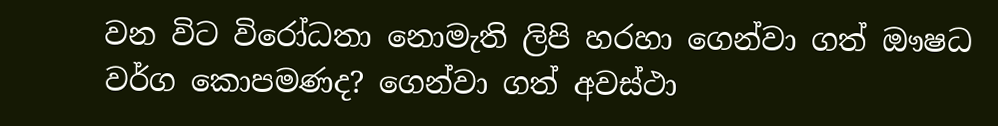වන විට විරෝධතා නොමැති ලිපි හරහා ගෙන්වා ගත් ඖෂධ වර්ග කොපමණද? ගෙන්වා ගත් අවස්ථා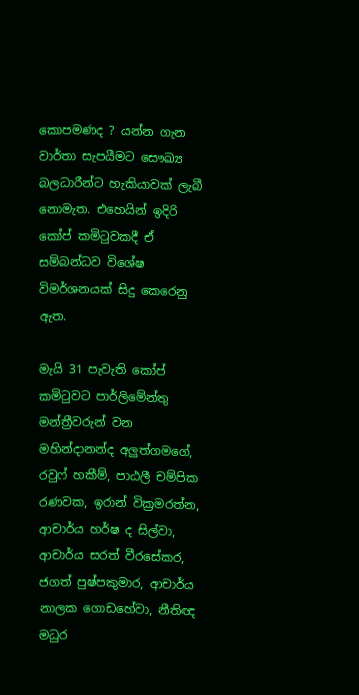කොපමණද ? යන්න ගැන වාර්තා සැපයීමට සෞඛ්‍ය බලධාරීන්ට හැකියාවක් ලැබී නොමැත. එහෙයින් ඉදිරි කෝප් කමිටුවකදී ඒ සම්බන්ධව විශේෂ විමර්ශනයක් සිදු කෙරෙනු ඇත.

මැයි 31 පැවැති කෝප් කමිටුවට පාර්ලිමේන්තු මන්ත්‍රීවරුන් වන මහින්දානන්ද අලුත්ගමගේ, රවුෆ් හකීම්, පාඨලී චම්පික රණවක, ඉරාන් වික්‍රමරත්න, ආචාර්ය හර්ෂ ද සිල්වා, ආචාර්ය සරත් වීරසේකර, ජගත් පුෂ්පකුමාර, ආචාර්ය නාලක ගොඩහේවා, නීතිඥ මධුර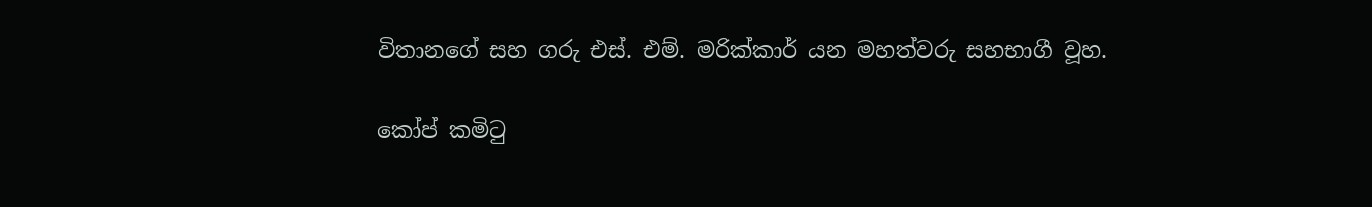විතානගේ සහ ගරු එස්. එම්. මරික්කාර් යන මහත්වරු සහභාගී වූහ.

කෝප් කමිටු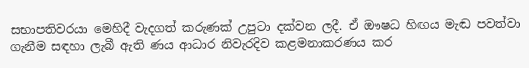සභාපතිවරයා මෙහිදී වැදගත් කරුණක් උපුටා දක්වන ලදී. ඒ ඖෂධ හිඟය මැඬ පවත්වා ගැනීම සඳහා ලැබී ඇති ණය ආධාර නිවැරදිව කළමනාකරණය කර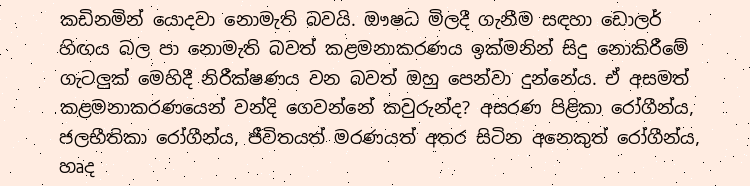කඩිනමින් යොදවා නොමැති බවයි. ඖෂධ මිලදී ගැනීම සඳහා ඩොලර් හිඟය බල පා නොමැති බවත් කළමනාකරණය ඉක්මනින් සිදු නොකිරීමේ ගැටලුක් මෙහිදී නිරීක්ෂණය වන බවත් ඔහු පෙන්වා දුන්නේය. ඒ අසමත් කළමනාකරණයෙන් වන්දි ගෙවන්නේ කවුරුන්ද? අසරණ පිළිකා රෝගීන්ය, ජලභීතිකා රෝගීන්ය, ජීවිතයත් මරණයත් අතර සිටින අනෙකුත් රෝගීන්ය, හෘද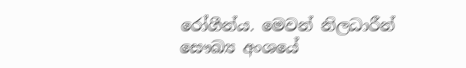රෝගීන්ය. මෙවන් නිලධාරීන් සෞඛ්‍ය අංශයේ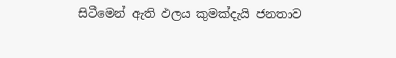සිටීමෙන් ඇති ඵලය කුමක්දැයි ජනතාව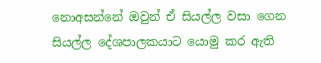නොඅසන්නේ ඔවුන් ඒ සියල්ල වසා ගෙන සියල්ල දේශපාලකයාට යොමු කර ඇති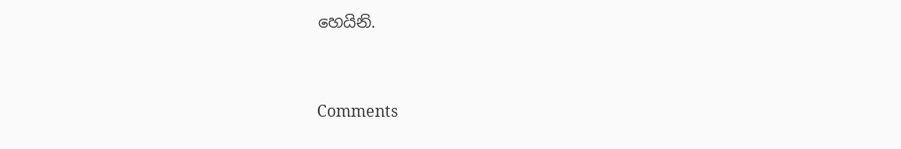හෙයිනි.



Comments